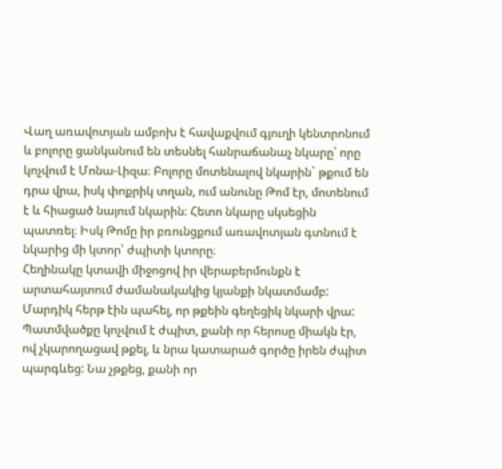Վաղ առավոտյան ամբոխ է հավաքվում գյուղի կենտրոնում և բոլորը ցանկանում են տեսնել հանրաճանաչ նկարը՝ որը կոչվում է Մոնա-Լիզա։ Բոլորը մոտենալով նկարին` թքում են դրա վրա, իսկ փոքրիկ տղան, ում անունը Թոմ էր, մոտենում է և հիացած նայում նկարին։ Հետո նկարը սկսեցին պատռել։ Իսկ Թոմը իր բռունցքում առավոտյան գտնում է նկարից մի կտոր՝ ժպիտի կտորը։
Հեղինակը կտավի միջոցով իր վերաբերմունքն է արտահայտում ժամանակակից կյանքի նկատմամբ: Մարդիկ հերթ էին պահել, որ թքեին գեղեցիկ նկարի վրա: Պատմվածքը կոչվում է ժպիտ, քանի որ հերոսը միակն էր, ով չկարողացավ թքել, և նրա կատարած գործը իրեն ժպիտ պարգևեց: Նա չթքեց, քանի որ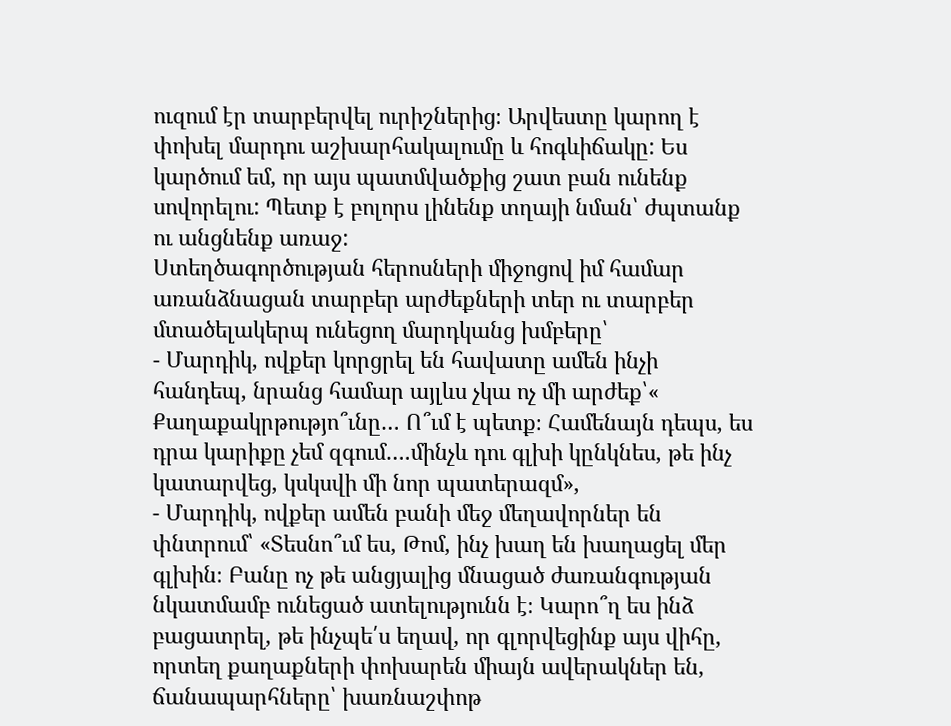ուզում էր տարբերվել ուրիշներից։ Արվեստը կարող է փոխել մարդու աշխարհակալումը և հոգևիճակը: Ես կարծում եմ, որ այս պատմվածքից շատ բան ունենք սովորելու: Պետք է բոլորս լինենք տղայի նման՝ ժպտանք ու անցնենք առաջ:
Ստեղծագործության հերոսների միջոցով իմ համար առանձնացան տարբեր արժեքների տեր ու տարբեր մտածելակերպ ունեցող մարդկանց խմբերը՝
- Մարդիկ, ովքեր կորցրել են հավատը ամեն ինչի հանդեպ, նրանց համար այլևս չկա ոչ մի արժեք՝« Քաղաքակրթությո՞ւնը… Ո՞ւմ է պետք։ Համենայն դեպս, ես դրա կարիքը չեմ զգում….մինչև դու գլխի կընկնես, թե ինչ կատարվեց, կսկսվի մի նոր պատերազմ»,
- Մարդիկ, ովքեր ամեն բանի մեջ մեղավորներ են փնտրում՝ «Տեսնո՞ւմ ես, Թոմ, ինչ խաղ են խաղացել մեր գլխին։ Բանը ոչ թե անցյալից մնացած ժառանգության նկատմամբ ունեցած ատելությունն է։ Կարո՞ղ ես ինձ բացատրել, թե ինչպե՛ս եղավ, որ գլորվեցինք այս վիհը, որտեղ քաղաքների փոխարեն միայն ավերակներ են, ճանապարհները՝ խառնաշփոթ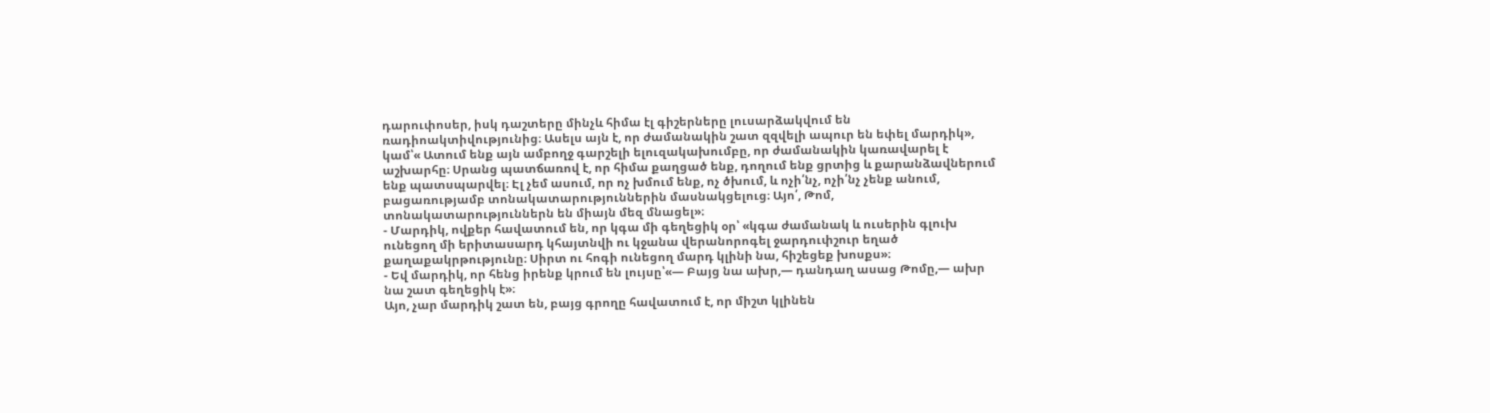դարուփոսեր, իսկ դաշտերը մինչև հիմա էլ գիշերները լուսարձակվում են ռադիոակտիվությունից։ Ասելս այն է, որ ժամանակին շատ զզվելի ապուր են եփել մարդիկ», կամ՝« Ատում ենք այն ամբողջ գարշելի ելուզակախումբը, որ ժամանակին կառավարել է աշխարհը։ Սրանց պատճառով է, որ հիմա քաղցած ենք, դողում ենք ցրտից և քարանձավներում ենք պատսպարվել։ Էլ չեմ ասում, որ ոչ խմում ենք, ոչ ծխում, և ոչի՛նչ, ոչի՛նչ չենք անում, բացառությամբ տոնակատարություններին մասնակցելուց։ Այո՛, Թոմ, տոնակատարություններն են միայն մեզ մնացել»։
- Մարդիկ, ովքեր հավատում են, որ կգա մի գեղեցիկ օր՝ «կգա ժամանակ և ուսերին գլուխ ունեցող մի երիտասարդ կհայտնվի ու կջանա վերանորոգել ջարդուփշուր եղած քաղաքակրթությունը։ Սիրտ ու հոգի ունեցող մարդ կլինի նա, հիշեցեք խոսքս»։
- Եվ մարդիկ, որ հենց իրենք կրում են լույսը՝«— Բայց նա ախր,— դանդաղ ասաց Թոմը,― ախր նա շատ գեղեցիկ է»։
Այո, չար մարդիկ շատ են, բայց գրողը հավատում է, որ միշտ կլինեն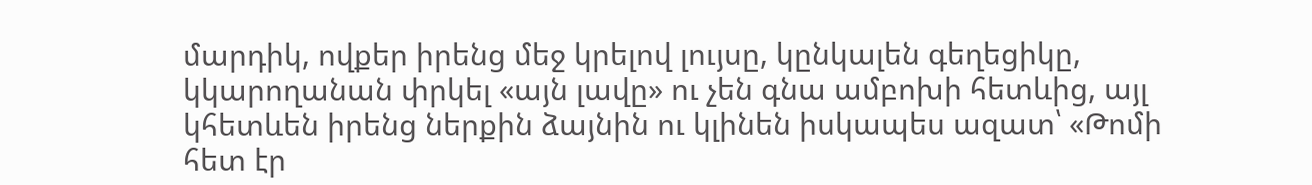մարդիկ, ովքեր իրենց մեջ կրելով լույսը, կընկալեն գեղեցիկը, կկարողանան փրկել «այն լավը» ու չեն գնա ամբոխի հետևից, այլ կհետևեն իրենց ներքին ձայնին ու կլինեն իսկապես ազատ՝ «Թոմի հետ էր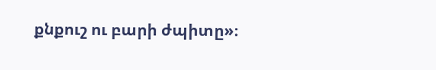քնքուշ ու բարի ժպիտը»։